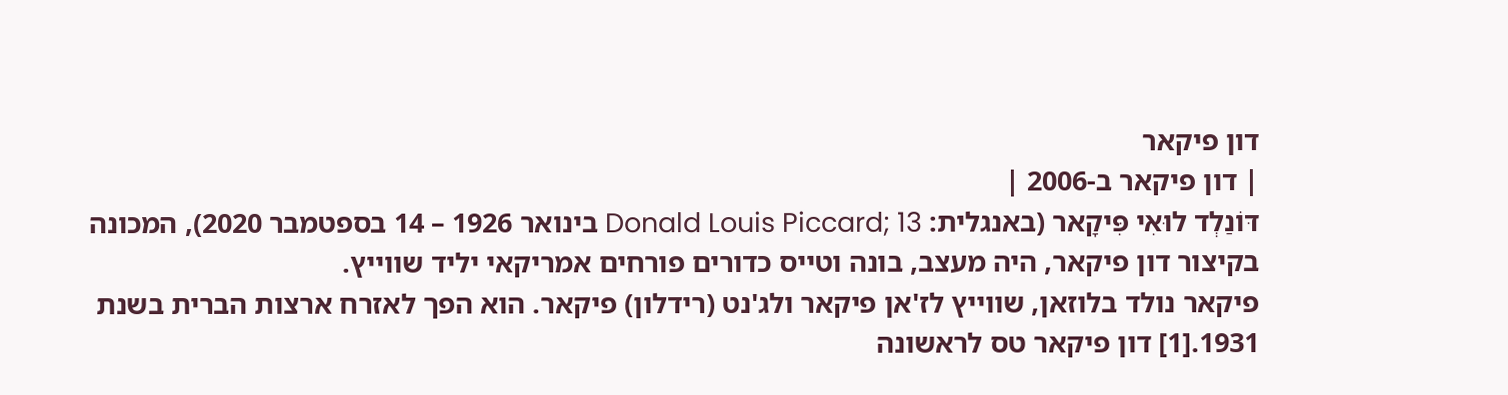דון פיקאר
| דון פיקאר ב-2006 |
דּוֹנַלְד לוּאִי פִּיקָאר (באנגלית: Donald Louis Piccard; 13 בינואר 1926 – 14 בספטמבר 2020), המכונה בקיצור דון פיקאר, היה מעצב, בונה וטייס כדורים פורחים אמריקאי יליד שווייץ.
פיקאר נולד בלוזאן, שווייץ לז'אן פיקאר ולג'נט (רידלון) פיקאר. הוא הפך לאזרח ארצות הברית בשנת 1931.[1] דון פיקאר טס לראשונה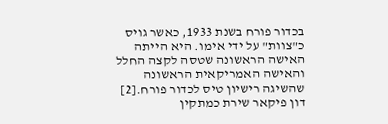בכדור פורח בשנת 1933, כאשר גויס כ"צוות" על ידי אימו. היא הייתה האישה הראשונה שטסה לקצה החלל והאישה האמריקאית הראשונה שהשיגה רישיון טיס לכדור פורח.[2] דון פיקאר שירת כמתקין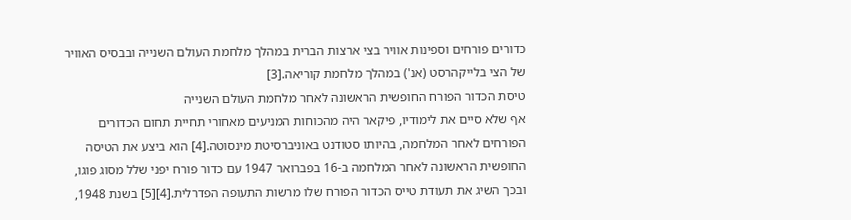כדורים פורחים וספינות אוויר בצי ארצות הברית במהלך מלחמת העולם השנייה ובבסיס האוויר של הצי בלייקהרסט (אנ') במהלך מלחמת קוריאה.[3]
טיסת הכדור הפורח החופשית הראשונה לאחר מלחמת העולם השנייה
אף שלא סיים את לימודיו, פיקאר היה מהכוחות המניעים מאחורי תחיית תחום הכדורים הפורחים לאחר המלחמה, בהיותו סטודנט באוניברסיטת מינסוטה.[4] הוא ביצע את הטיסה החופשית הראשונה לאחר המלחמה ב-16 בפברואר 1947 עם כדור פורח יפני שלל מסוג פוגו, ובכך השיג את תעודת טייס הכדור הפורח שלו מרשות התעופה הפדרלית.[4][5] בשנת 1948,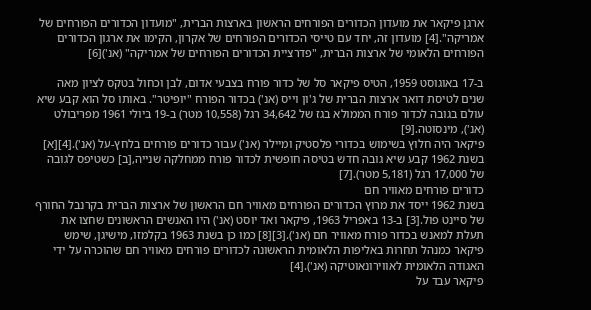ארגן פיקאר את מועדון הכדורים הפורחים הראשון בארצות הברית, "מועדון הכדורים הפורחים של אמריקה".[4] מועדון זה, יחד עם טייסי הכדורים הפורחים של אקרון, הקימו את ארגון הכדורים הפורחים הלאומי של ארצות הברית, "פדרציית הכדורים הפורחים של אמריקה" (אנ')[6]

ב-17 באוגוסט 1959, הטיס פיקאר סל של כדור פורח בצבעי אדום, לבן וכחול בטקס לציון מאה שנים לטיסת דואר ארצות הברית של ג'ון וייס (אנ') בכדור הפורח "יופיטר". באותו סל הוא קבע שיא עולם בגובה לכדור פורח הממולא בגז של 34,642 רגל (10,558 מטר) ב-19 ביולי 1961 מפריבולט (אנ'), מינסוטה.[9]
פיקאר היה חלוץ בשימוש בכדורי פלסטיק ומיילר (אנ') עבור כדורים פורחים בלחץ-על (אנ').[4][א] בשנת 1962 קבע שיא גובה חדש בטיסה חופשית לכדור פורח ממחלקה שנייה,[ב] כשטיפס לגובה של 17,000 רגל (5,181 מטר).[7]
כדורים פורחים מאוויר חם
בשנת 1962 ייסד את מרוץ הכדורים הפורחים מאוויר חם הראשון של ארצות הברית בקרנבל החורף של סיינט פול.[3] ב-13 באפריל 1963, פיקאר ואד יוסט (אנ') היו האנשים הראשונים שחצו את תעלת למאנש בכדור פורח מאוויר חם (אנ').[3][8] כמו כן בשנת 1963 בקלמזו, מישיגן, שימש פיקאר כמנהל תחרות באליפות הלאומית הראשונה לכדורים פורחים מאוויר חם שהוכרה על ידי האגודה הלאומית לאווירונאוטיקה (אנ').[4]
פיקאר עבד על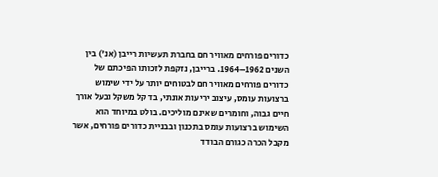כדורים פורחים מאוויר חם בחברת תעשיות רייבן (אנ') בין השנים 1962–1964. ברייבן, נזקפת לזכותו הפיכתם של כדורים פורחים מאוויר חם לבטוחים יותר על ידי שימוש ברצועות עומס, עיצוב יריעות אונתי, בד קל משקל ובעל אורך חיים גבוה, וחומרים שאינם מוליכים. בולט במיוחד הוא השימוש ברצועות עומס בתכנון ובבניית כדורים פורחים, אשר מקבל הכרה כגורם הבודד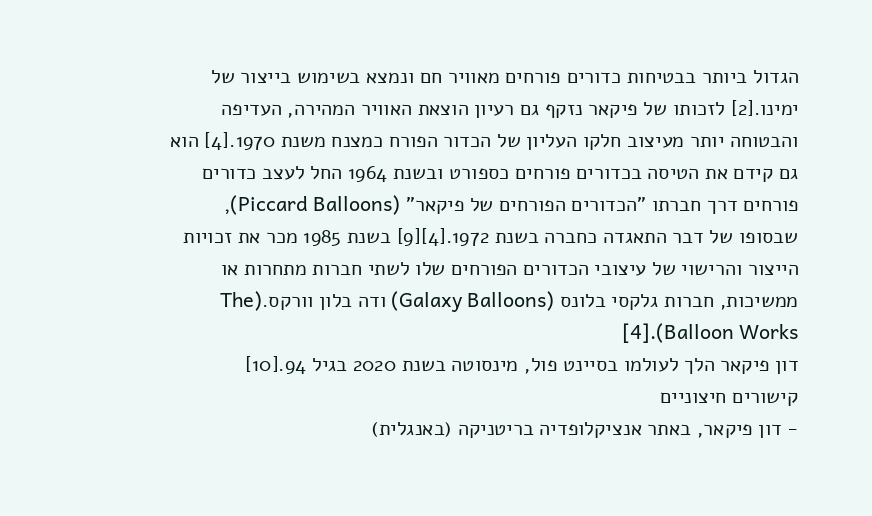הגדול ביותר בבטיחות כדורים פורחים מאוויר חם ונמצא בשימוש בייצור של ימינו.[2] לזכותו של פיקאר נזקף גם רעיון הוצאת האוויר המהירה, העדיפה והבטוחה יותר מעיצוב חלקו העליון של הכדור הפורח כמצנח משנת 1970.[4] הוא גם קידם את הטיסה בכדורים פורחים כספורט ובשנת 1964 החל לעצב כדורים פורחים דרך חברתו "הכדורים הפורחים של פיקאר" (Piccard Balloons), שבסופו של דבר התאגדה כחברה בשנת 1972.[4][9] בשנת 1985 מכר את זכויות הייצור והרישוי של עיצובי הכדורים הפורחים שלו לשתי חברות מתחרות או ממשיכות, חברות גלקסי בלונס (Galaxy Balloons) ודה בלון וורקס.(The Balloon Works).[4]
דון פיקאר הלך לעולמו בסיינט פול, מינסוטה בשנת 2020 בגיל 94.[10]
קישורים חיצוניים
- דון פיקאר, באתר אנציקלופדיה בריטניקה (באנגלית)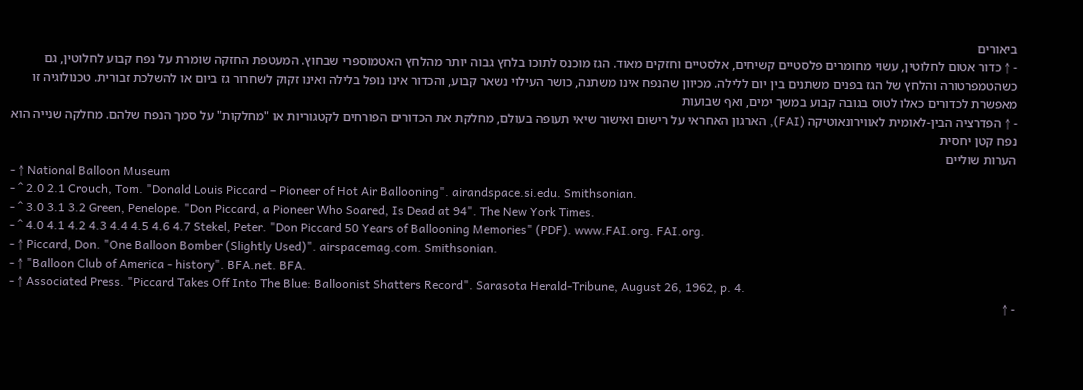ביאורים
- ↑ כדור אטום לחלוטין, עשוי מחומרים פלסטיים קשיחים, אלסטיים וחזקים מאוד. הגז מוכנס לתוכו בלחץ גבוה יותר מהלחץ האטמוספרי שבחוץ. המעטפת החזקה שומרת על נפח קבוע לחלוטין, גם כשהטמפרטורה והלחץ של הגז בפנים משתנים בין יום ללילה. מכיוון שהנפח אינו משתנה, כושר העילוי נשאר קבוע, והכדור אינו נופל בלילה ואינו זקוק לשחרור גז ביום או להשלכת זבורית. טכנולוגיה זו מאפשרת לכדורים כאלו לטוס בגובה קבוע במשך ימים, ואף שבועות
- ↑ הפדרציה הבין-לאומית לאווירונאוטיקה (FAI), הארגון האחראי על רישום ואישור שיאי תעופה בעולם, מחלקת את הכדורים הפורחים לקטגוריות או "מחלקות" על סמך הנפח שלהם. מחלקה שנייה הוא נפח קטן יחסית
הערות שוליים
- ↑ National Balloon Museum
- ^ 2.0 2.1 Crouch, Tom. "Donald Louis Piccard – Pioneer of Hot Air Ballooning". airandspace.si.edu. Smithsonian.
- ^ 3.0 3.1 3.2 Green, Penelope. "Don Piccard, a Pioneer Who Soared, Is Dead at 94". The New York Times.
- ^ 4.0 4.1 4.2 4.3 4.4 4.5 4.6 4.7 Stekel, Peter. "Don Piccard 50 Years of Ballooning Memories" (PDF). www.FAI.org. FAI.org.
- ↑ Piccard, Don. "One Balloon Bomber (Slightly Used)". airspacemag.com. Smithsonian.
- ↑ "Balloon Club of America - history". BFA.net. BFA.
- ↑ Associated Press. "Piccard Takes Off Into The Blue: Balloonist Shatters Record". Sarasota Herald-Tribune, August 26, 1962, p. 4.
- ↑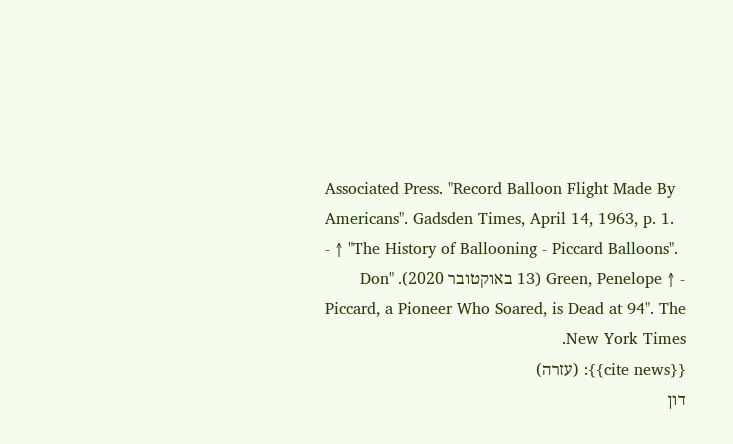Associated Press. "Record Balloon Flight Made By Americans". Gadsden Times, April 14, 1963, p. 1.
- ↑ "The History of Ballooning - Piccard Balloons".
- ↑ Green, Penelope (13 באוקטובר 2020). "Don Piccard, a Pioneer Who Soared, is Dead at 94". The New York Times.
{{cite news}}: (עזרה)
דון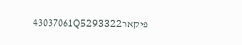פיקאר43037061Q5293322